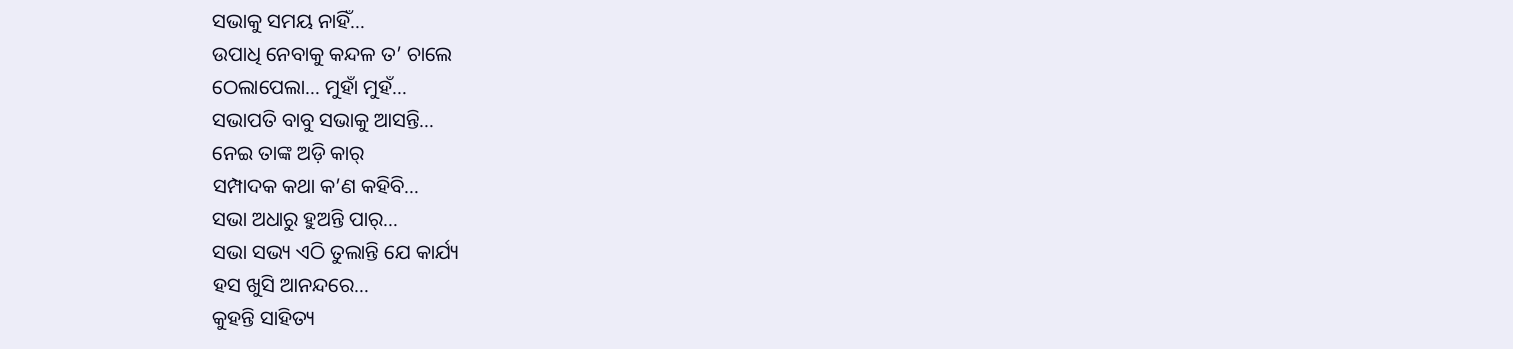ସଭାକୁ ସମୟ ନାହିଁ…
ଉପାଧି ନେବାକୁ କନ୍ଦଳ ତ’ ଚାଲେ
ଠେଲାପେଲା… ମୁହାଁ ମୁହଁ…
ସଭାପତି ବାବୁ ସଭାକୁ ଆସନ୍ତି…
ନେଇ ତାଙ୍କ ଅଡ଼ି କାର୍
ସମ୍ପାଦକ କଥା କ’ଣ କହିବି…
ସଭା ଅଧାରୁ ହୁଅନ୍ତି ପାର୍…
ସଭା ସଭ୍ୟ ଏଠି ତୁଲାନ୍ତି ଯେ କାର୍ଯ୍ୟ
ହସ ଖୁସି ଆନନ୍ଦରେ…
କୁହନ୍ତି ସାହିତ୍ୟ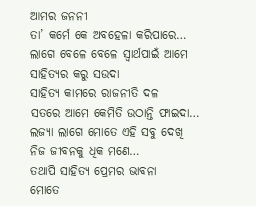ଆମର ଜନନୀ
ତା’ କର୍ମେ କେ ଅବହେଳା କରିପାରେ…
ଲାଗେ ବେଳେ ବେଳେ ସ୍ୱାର୍ଥପାଇଁ ଆମେ
ସାହିତ୍ୟର କରୁ ସଉଦା
ସାହିତ୍ୟ କାମରେ ରାଜନୀତି ଦଳ
ସତରେ ଆମେ କେମିତି ଉଠାନ୍ତି ଫାଇଦା…
ଲଜ୍ୟା ଲାଗେ ମୋତେ ଏହି ସବୁ ଦେଖି
ନିଜ ଜୀବନକୁ ଧିକ ମଣେ…
ତଥାପି ସାହିତ୍ୟ ପ୍ରେମର ଭାବନା
ମୋତେ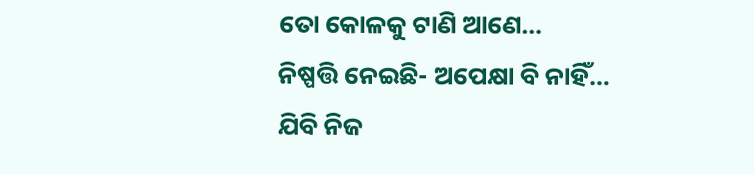ତୋ କୋଳକୁ ଟାଣି ଆଣେ…
ନିଷ୍ପତ୍ତି ନେଇଛି- ଅପେକ୍ଷା ବି ନାହିଁ…
ଯିବି ନିଜ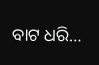ବାଟ ଧରି…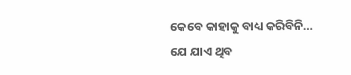କେବେ କାହାକୁ ବାଧ୍ୟ କରିବିନି…
ଯେ ଯାଏ ଥିବ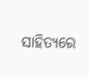ସାହିତ୍ୟରେ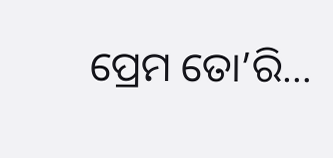ପ୍ରେମ ତୋ’ରି…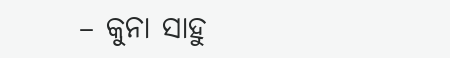– କୁନା ସାହୁ